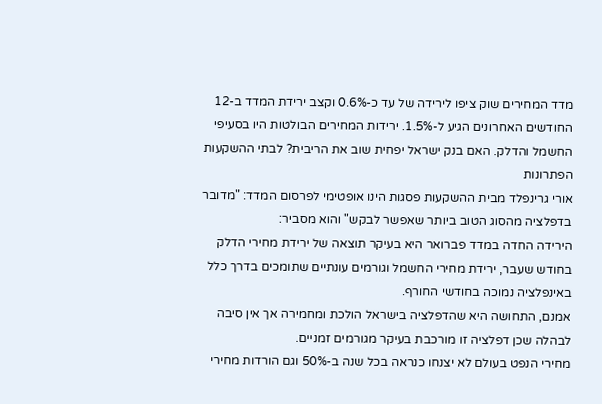מדד המחירים שוק ציפו לירידה של עד כ-0.6% וקצב ירידת המדד ב-12 החודשים האחרונים הגיע ל-1.5%. ירידות המחירים הבולטות היו בסעיפי החשמל והדלק. האם בנק ישראל יפחית שוב את הריבית? לבתי ההשקעות הפתרונות
אורי גרינפלד מבית ההשקעות פסגות הינו אופטימי לפרסום המדד: "מדובר בדפלציה מהסוג הטוב ביותר שאפשר לבקש" והוא מסביר:
הירידה החדה במדד פברואר היא בעיקר תוצאה של ירידת מחירי הדלק בחודש שעבר, ירידת מחירי החשמל וגורמים עונתיים שתומכים בדרך כלל באינפלציה נמוכה בחודשי החורף.
אמנם, התחושה היא שהדפלציה בישראל הולכת ומחמירה אך אין סיבה לבהלה שכן דפלציה זו מורכבת בעיקר מגורמים זמניים.
מחירי הנפט בעולם לא יצנחו כנראה בכל שנה ב-50% וגם הורדות מחירי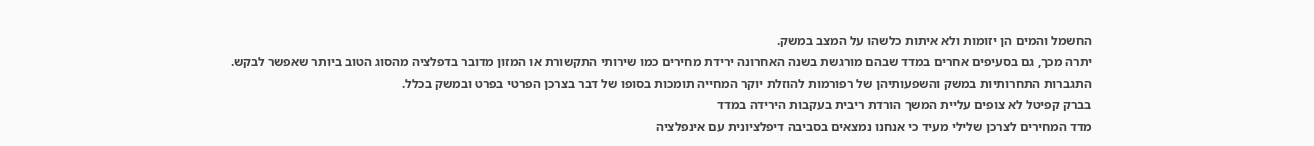החשמל והמים הן יזומות ולא איתות כלשהו על המצב במשק.
יתרה מכך, גם בסעיפים אחרים במדד שבהם מורגשת בשנה האחרונה ירידת מחירים כמו שירותי התקשורת או המזון מדובר בדפלציה מהסוג הטוב ביותר שאפשר לבקש.
התגברות התחרותיות במשק והשפעותיהן של רפורמות להוזלת יוקר המחייה תומכות בסופו של דבר בצרכן הפרטי בפרט ובמשק בכלל.
בברק קפיטל לא צופים עליית המשך הורדת ריבית בעקבות הירידה במדד
מדד המחירים לצרכן שלילי מעיד כי אנחנו נמצאים בסביבה דיפלציונית עם אינפלציה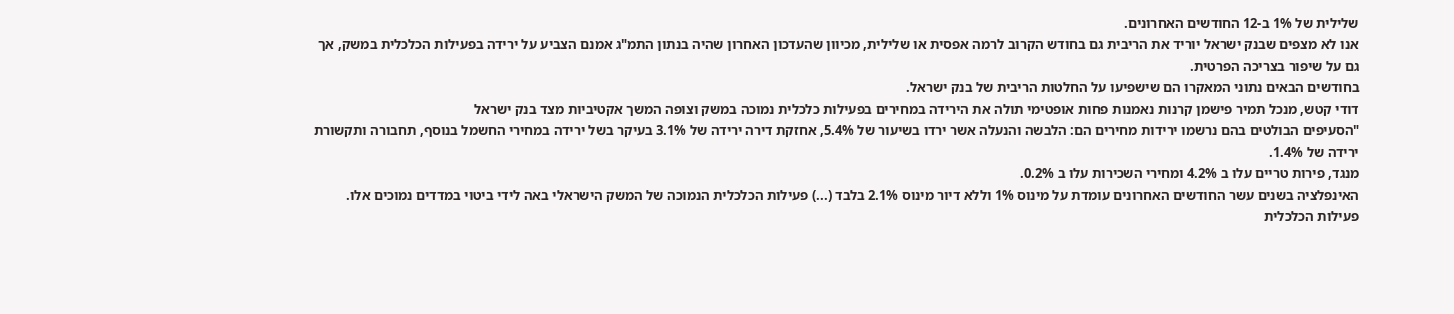שלילית של 1% ב-12 החודשים האחרונים.
אנו לא מצפים שבנק ישראל יוריד את הריבית גם בחודש הקרוב לרמה אפסית או שלילית, מכיוון שהעדכון האחרון שהיה בנתון התמ"ג אמנם הצביע על ירידה בפעילות הכלכלית במשק, אך גם על שיפור בצריכה הפרטית.
בחודשים הבאים נתוני המאקרו הם שישפיעו על החלטות הריבית של בנק ישראל.
דודי קטש, מנכל תמיר פישמן קרנות נאמנות פחות אופטימי תולה את הירידה במחירים בפעילות כלכלית נמוכה במשק וצופה המשך אקטיביות מצד בנק ישראל
"הסעיפים הבולטים בהם נרשמו ירידות מחירים הם: הלבשה והנעלה אשר ירדו בשיעור של 5.4%, אחזקת דירה ירידה של 3.1% בעיקר בשל ירידה במחירי החשמל בנוסף, תחבורה ותקשורת ירידה של 1.4%.
מנגד, פירות טריים עלו ב 4.2% ומחירי השכירות עלו ב 0.2%.
האינפלציה בשנים עשר החודשים האחרונים עומדת על מינוס 1% וללא דיור מינוס 2.1% בלבד (...) פעילות הכלכלית הנמוכה של המשק הישראלי באה לידי ביטוי במדדים נמוכים אלו. פעילות הכלכלית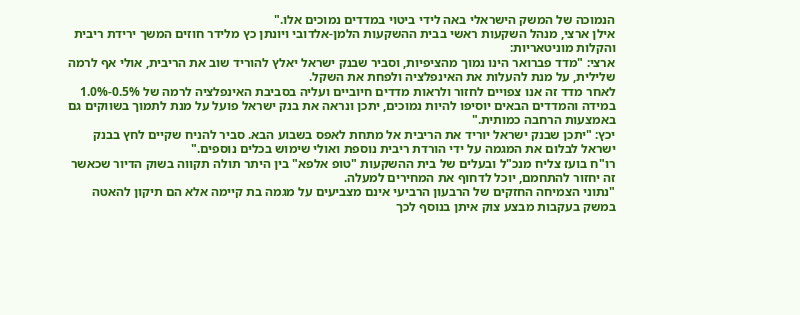הנמוכה של המשק הישראלי באה לידי ביטוי במדדים נמוכים אלו."
אילן ארצי, מנהל השקעות ראשי בבית ההשקעות הלמן-אלדובי ויונתן כץ מלידר חוזים המשך ירידת ריבית והקלות מוניטאריות:
ארצי: "מדד פברואר הינו נמוך מהציפיות, וסביר שבנק ישראל יאלץ להוריד שוב את הריבית, אולי אף לרמה שלילית, על מנת להעלות את האינפלציה ולפחת את השקל.
לאחר מדד זה אנו צפויים לחזור ולראות מדדים חיוביים ועליה בסביבת האינפלציה לרמה של 0.5%-1.0%
במידה והמדדים הבאים יוסיפו להיות נמוכים, יתכן ונראה את בנק ישראל פועל על מנת לתמוך בשווקים גם באמצעות הרחבה כמותית."
יכץ: "יתכן שבנק ישראל יוריד את הריבית אל מתחת לאפס בשבוע הבא. סביר להניח שקיים לחץ בבנק ישראל לבלום את המגמה על ידי הורדת ריבית נוספת ואולי שימוש בכלים נוספים."
רו"ח בועז צליח מנכ"ל ובעלים של בית ההשקעות "טופ אלפא" בין היתר תולה תקווה בשוק הדיור שכאשר זה יחזור להתחמם, יוכל לדחוף את המחירים למעלה.
"נתוני הצמיחה החזקים של הרבעון הרביעי אינם מצביעים על מגמה בת קיימה אלא הם תיקון להאטה במשק בעקבות מבצע צוק איתן בנוסף לכך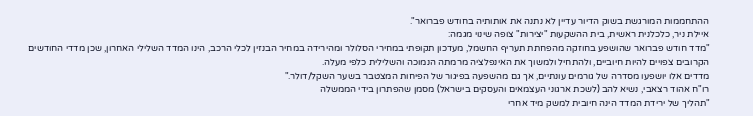ההתחממות המורגשת בשוק הדיור עדיין לא נתנה את אותותיה בחודש פברואר".
איילת ניר, כלכלנית ראשית, בית ההשקעות "יצירות" צופה שינוי מגמה:
"מדד חודש פברואר שהושפע בחוזקה מהפחתת תעריף החשמל, מעדכון תקופתי במחירי הסלולר ומהירידה במחיר הבנזין לכלי הרכב, הינו המדד השלילי האחרון, שכן מדדי החודשים הקרובים צפויים להיות חיוביים, ולהתחיל ולמשוך את האינפלציה מרמתה הנמוכה והשלילית כלפי מעלה.
מדדים אלו יושפעו מסדרה של גורמים עונתיים, אך גם מהשפעה בפיגור של הפיחות המצטבר בשער השקל/דולר."
רו"ח אהוד רצאבי, נשיא להב (לשכת ארגוני העצמאים והעסקים בישראל) מסמן שהפתרון בידי הממשלה
"תהליך של ירידת המדד הינה חיובית למשק מיד אחרי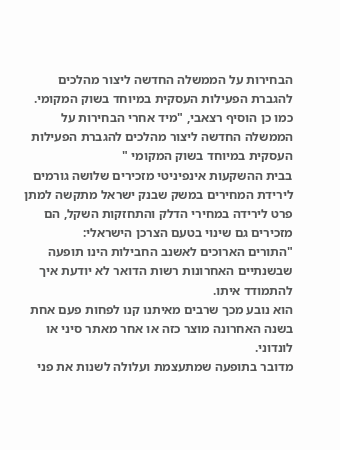הבחירות על הממשלה החדשה ליצור מהלכים להגברת הפעילות העסקית במיוחד בשוק המקומי.
כמו כן הוסיף רצאבי, "מיד אחרי הבחירות על הממשלה החדשה ליצור מהלכים להגברת הפעילות העסקית במיוחד בשוק המקומי "
בבית ההשקעות אינפיניטי מזכירים שלושה גורמים לירידת המחירים במשק שבנק ישראל מתקשה למתן פרט לירידה במחירי הדלק והתחזקות השקל, הם מזכירים גם שינוי בטעם הצרכן הישראלי:
"התורים הארוכים לאשנב החבילות הינו תופעה שבשנתיים האחרונות רשות הדואר לא יודעת איך להתמודד איתו.
הוא נובע מכך שרבים מאיתנו קנו לפחות פעם אחת בשנה האחרונה מוצר כזה או אחר מאתר סיני או לונדוני.
מדובר בתופעה שמתעצמת ועלולה לשנות את פני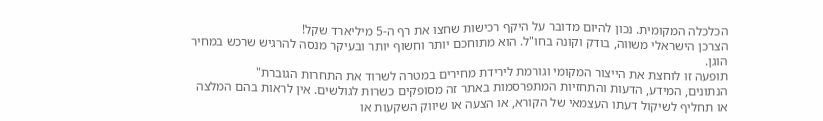הכלכלה המקומית. נכון להיום מדובר על היקף רכישות שחצו את רף ה-5 מיליארד שקל!
הצרכן הישראלי משווה, בודק וקונה בחו"ל. הוא מתוחכם יותר וחשוף יותר ובעיקר מנסה להרגיש שרכש במחיר הוגן.
תופעה זו לוחצת את הייצור המקומי וגורמת לירידת מחירים במטרה לשרוד את התחרות הגוברת"
הנתונים, המידע, הדעות והתחזיות המתפרסמות באתר זה מסופקים כשרות לגולשים. אין לראות בהם המלצה או תחליף לשיקול דעתו העצמאי של הקורא, או הצעה או שיווק השקעות או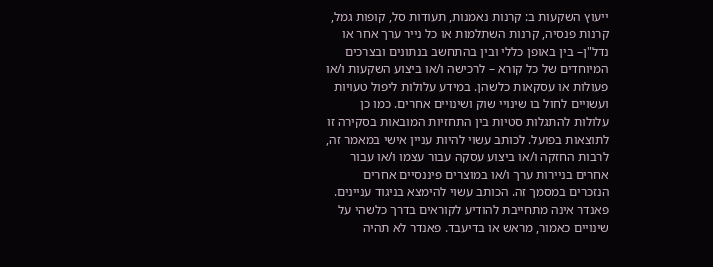ייעוץ השקעות ב: קרנות נאמנות, תעודות סל, קופות גמל, קרנות פנסיה, קרנות השתלמות או כל נייר ערך אחר או נדל"ן– בין באופן כללי ובין בהתחשב בנתונים ובצרכים המיוחדים של כל קורא – לרכישה ו/או ביצוע השקעות ו/או פעולות או עסקאות כלשהן. במידע עלולות ליפול טעויות ועשויים לחול בו שינויי שוק ושינויים אחרים. כמו כן עלולות להתגלות סטיות בין התחזיות המובאות בסקירה זו לתוצאות בפועל. לכותב עשוי להיות עניין אישי במאמר זה, לרבות החזקה ו/או ביצוע עסקה עבור עצמו ו/או עבור אחרים בניירות ערך ו/או במוצרים פיננסיים אחרים הנזכרים במסמך זה. הכותב עשוי להימצא בניגוד עניינים. פאנדר אינה מתחייבת להודיע לקוראים בדרך כלשהי על שינויים כאמור, מראש או בדיעבד. פאנדר לא תהיה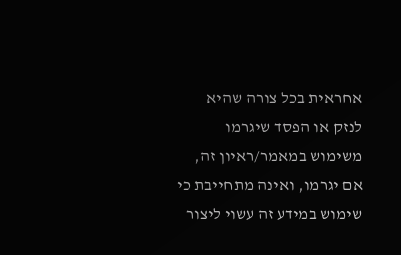אחראית בכל צורה שהיא לנזק או הפסד שיגרמו משימוש במאמר/ראיון זה, אם יגרמו, ואינה מתחייבת כי שימוש במידע זה עשוי ליצור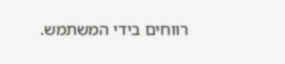רווחים בידי המשתמש.